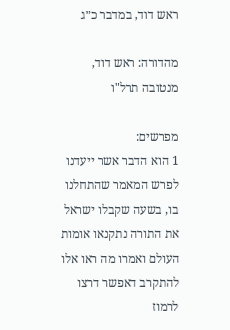ראש דוד, במדבר כ״ג

מהדורה: ראש דוד, מנטובה תרל"ו

מפרשים:
1 הוא הדבר אשר ייעדנו לפרש המאמר שהתחלנו בו, בשעה שקבלו ישראל את התורה נתקנאו אומות העולם ואמרו מה ראו אלו להתקרב דאפשר דרצו לרמוז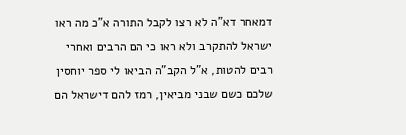דמאחר דא"ה לא רצו לקבל התורה א"כ מה ראו ישראל להתקרב ולא ראו כי הם הרבים ואחרי רבים להטות, א"ל הקב"ה הביאו לי ספר יוחסין שלכם כשם שבני מביאין, רמז להם דישראל הם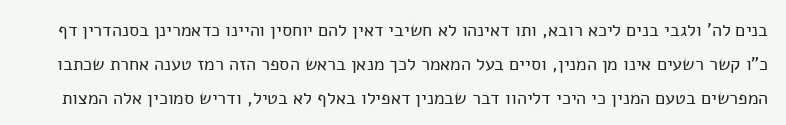בנים לה' ולגבי בנים ליכא רובא, ותו דאינהו לא חשיבי דאין להם יוחסין והיינו כדאמרינן בסנהדרין דף כ"ו קשר רשעים אינו מן המנין, וסיים בעל המאמר לכך מנאן בראש הספר הזה רמז טענה אחרת שכתבו המפרשים בטעם המנין כי היכי דליהוו דבר שבמנין דאפילו באלף לא בטיל, ודריש סמוכין אלה המצות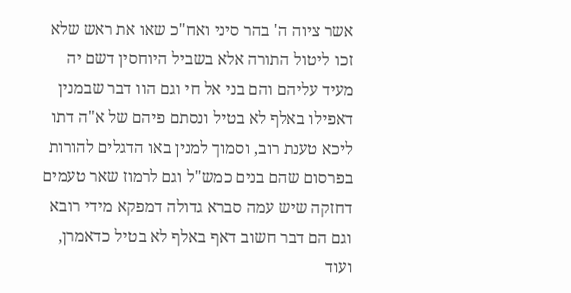אשר ציוה ה' בהר סיני ואח"כ שאו את ראש שלא זכו ליטול התורה אלא בשביל היוחסין דשם יה מעיד עליהם והם בני אל חי וגם הוו דבר שבמנין דאפילו באלף לא בטיל ונסתם פיהם של א"ה דתו ליכא טענת רוב, וסמוך למנין באו הדגלים להורות בפרסום שהם בנים כמש"ל וגם לרמוז שאר טעמים דחזקה שיש עמה סברא גדולה דמפקא מידי רובא וגם הם דבר חשוב דאף באלף לא בטיל כדאמרן, ועוד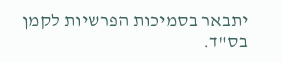יתבאר בסמיכות הפרשיות לקמן בס"ד.